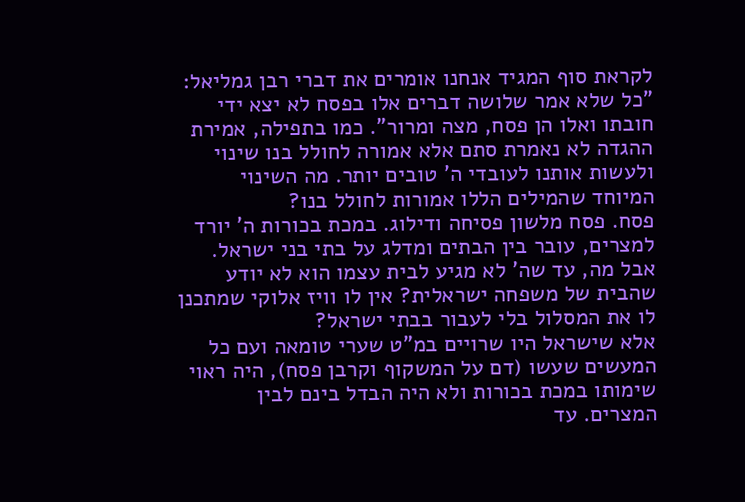לקראת סוף המגיד אנחנו אומרים את דברי רבן גמליאל: "כל שלא אמר שלושה דברים אלו בפסח לא יצא ידי חובתו ואלו הן פסח, מצה ומרור". כמו בתפילה, אמירת ההגדה לא נאמרת סתם אלא אמורה לחולל בנו שינוי ולעשות אותנו לעובדי ה' טובים יותר. מה השינוי המיוחד שהמילים הללו אמורות לחולל בנו?
פסח. פסח מלשון פסיחה ודילוג. במכת בכורות ה' יורד למצרים, עובר בין הבתים ומדלג על בתי בני ישראל. אבל מה, עד שה' לא מגיע לבית עצמו הוא לא יודע שהבית של משפחה ישראלית? אין לו וויז אלוקי שמתכנן לו את המסלול בלי לעבור בבתי ישראל?
אלא שישראל היו שרויים במ"ט שערי טומאה ועם כל המעשים שעשו (דם על המשקוף וקרבן פסח), היה ראוי שימותו במכת בכורות ולא היה הבדל בינם לבין המצרים. עד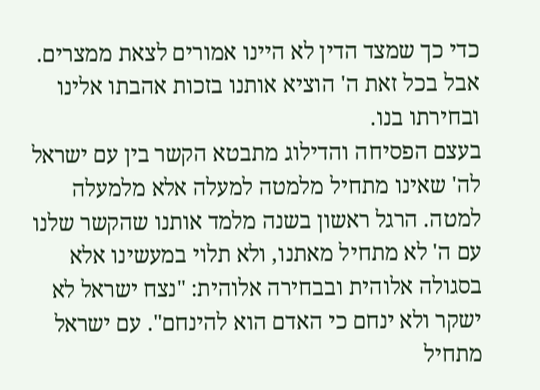כדי כך שמצד הדין לא היינו אמורים לצאת ממצרים. אבל בכל זאת ה' הוציא אותנו בזכות אהבתו אלינו ובחירתו בנו.
בעצם הפסיחה והדילוג מתבטא הקשר בין עם ישראל לה' שאינו מתחיל מלמטה למעלה אלא מלמעלה למטה. הרגל ראשון בשנה מלמד אותנו שהקשר שלנו עם ה' לא מתחיל מאתנו, ולא תלוי במעשינו אלא בסגולה אלוהית ובבחירה אלוהית: "נצח ישראל לא ישקר ולא ינחם כי האדם הוא להינחם". עם ישראל מתחיל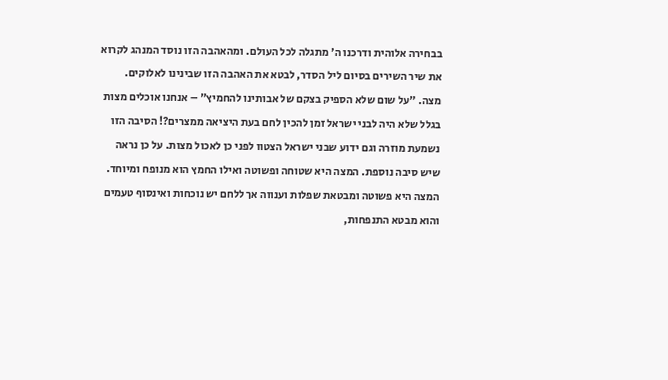בבחירה אלוהית ודרכנו ה' מתגלה לכל העולם. ומהאהבה הזו נוסד המנהג לקרוא את שיר השירים בסיום ליל הסדר, לבטא את האהבה הזו שבינינו לאלוקים.
מצה. "על שום שלא הספיק בצקם של אבותינו להחמיץ" – אנחנו אוכלים מצות בגלל שלא היה לבני ישראל זמן להכין לחם בעת היציאה ממצרים?! הסיבה הזו נשמעת מוזרה וגם ידוע שבני ישראל הצטוו לפני כן לאכול מצות. על כן נראה שיש סיבה נוספת. המצה היא שטוחה ופשוטה ואילו החמץ הוא מנופח ומיוחד. המצה היא פשוטה ומבטאת שפלות וענווה אך ללחם יש נוכחות ואינסוף טעמים והוא מבטא התנפחות,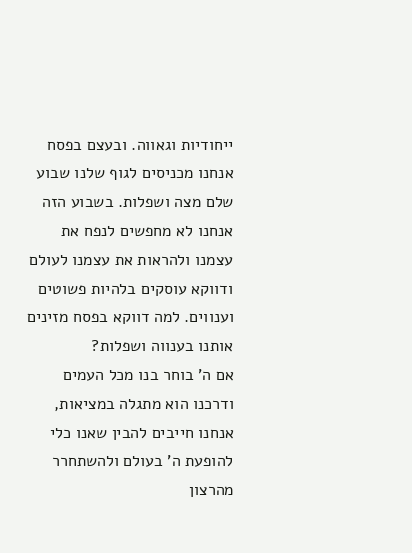ייחודיות וגאווה. ובעצם בפסח אנחנו מכניסים לגוף שלנו שבוע שלם מצה ושפלות. בשבוע הזה אנחנו לא מחפשים לנפח את עצמנו ולהראות את עצמנו לעולם ודווקא עוסקים בלהיות פשוטים וענווים. למה דווקא בפסח מזינים אותנו בענווה ושפלות?
אם ה' בוחר בנו מכל העמים ודרכנו הוא מתגלה במציאות, אנחנו חייבים להבין שאנו כלי להופעת ה' בעולם ולהשתחרר מהרצון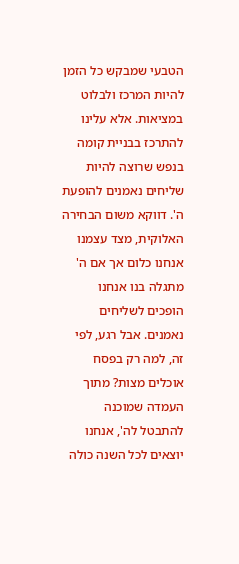הטבעי שמבקש כל הזמן להיות המרכז ולבלוט במציאות. אלא עלינו להתרכז בבניית קומה בנפש שרוצה להיות שליחים נאמנים להופעת ה'. דווקא משום הבחירה האלוקית, מצד עצמנו אנחנו כלום אך אם ה' מתגלה בנו אנחנו הופכים לשליחים נאמנים. אבל רגע, לפי זה, למה רק בפסח אוכלים מצות? מתוך העמדה שמוכנה להתבטל לה', אנחנו יוצאים לכל השנה כולה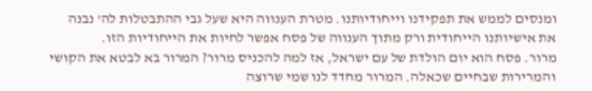ומנסים לממש את תפקידנו וייחודיותנו. מטרת הענווה היא שעל גבי ההתבטלות לה' נבנה את אישיותנו הייחודית ורק מתוך הענווה של פסח אפשר לחיות את הייחודיות הזו.
מרור. פסח הוא יום הולדת של עם ישראל, אז למה להכניס מרור? המרור בא לבטא את הקושי והמרירות שבחיים שכאלה. המרור מחדד לנו שמי שרוצה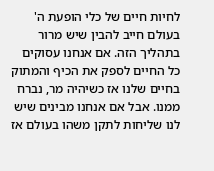לחיות חיים של כלי הופעת ה' בעולם חייב להבין שיש מרור בתהליך הזה. אם אנחנו עסוקים כל החיים לספק את הכיף והמתוק בחיים שלנו אז כשיהיה מר, נברח ממנו. אבל אם אנחנו מבינים שיש לנו שליחות לתקן משהו בעולם אז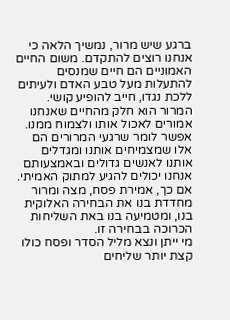ברגע שיש מרור, נמשיך הלאה כי אנחנו רוצים להתקדם. משום החיים האמוניים הם חיים שמנסים להתעלות מעל טבע האדם ולעיתים ללכת נגדו, חייב להופיע קושי. המרור הוא חלק מהחיים שאנחנו אמורים לאכול אותו ולצמוח ממנו. אפשר לומר שרגעי המרורים הם אלו שמצמיחים אותנו ומגדלים אותנו לאנשים גדולים ובאמצעותם אנחנו יכולים להגיע למתוק האמיתי.
אם כך, אמירת פסח, מצה ומרור מחדדת בנו את הבחירה האלוקית בנו, ומטמיעה בנו באת השליחות הכרוכה בבחירה זו.
מי ייתן ונצא מליל הסדר ופסח כולו קצת יותר שליחים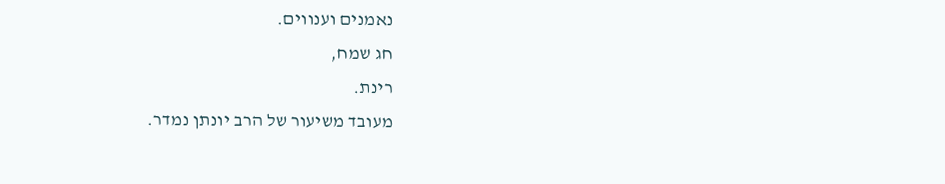נאמנים וענווים.
חג שמח,
רינת.
מעובד משיעור של הרב יונתן נמדר.